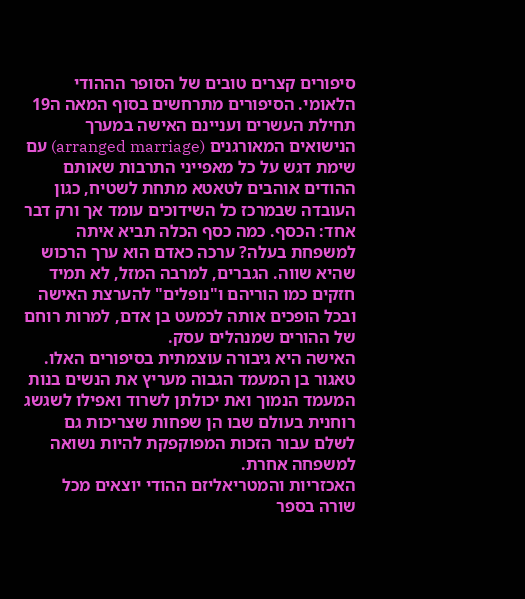סיפורים קצרים טובים של הסופר הההודי הלאומי. הסיפורים מתרחשים בסוף המאה ה19 תחילת העשרים ועניינם האישה במערך הנישואים המאורגנים (arranged marriage) עם שימת דגש על כל מאפייני התרבות שאותם ההודים אוהבים לטאטא מתחת לשטיח, כגון העובדה שבמרכז כל השידוכים עומד אך ורק דבר אחד: הכסף. כמה כסף הכלה תביא איתה למשפחת בעלה? ערכה כאדם הוא ערך הרכוש שהיא שווה. הגברים, למרבה המזל, לא תמיד חזקים כמו הוריהם ו"נופלים" להערצת האישה ובכל הופכים אותה לכמעט בן אדם, למרות רוחם של ההורים שמנהלים עסק.
האישה היא גיבורה עוצמתית בסיפורים האלו. טאגור בן המעמד הגבוה מעריץ את הנשים בנות המעמד הנמוך ואת יכולתן לשרוד ואפילו לשגשג רוחנית בעולם שבו הן שפחות שצריכות גם לשלם עבור הזכות המפוקפקת להיות נשואה למשפחה אחרת.
האכזריות והמטריאליזם ההודי יוצאים מכל שורה בספר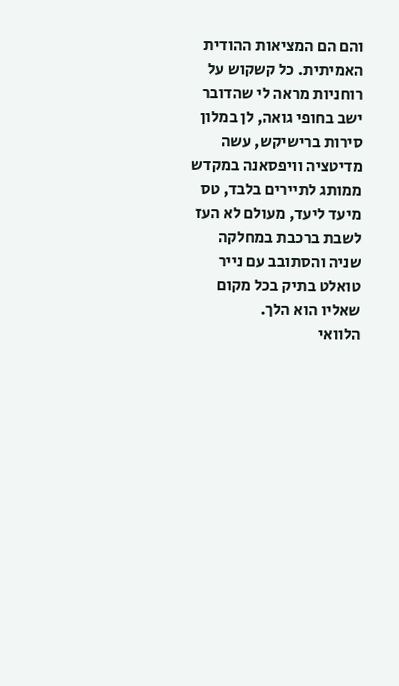והם הם המציאות ההודית האמיתית. כל קשקוש על רוחניות מראה לי שהדובר ישב בחופי גואה, לן במלון סירות ברישיקש, עשה מדיטציה וויפסאנה במקדש ממותג לתיירים בלבד, טס מיעד ליעד, מעולם לא העז לשבת ברכבת במחלקה שניה והסתובב עם נייר טואלט בתיק בכל מקום שאליו הוא הלך.
הלוואי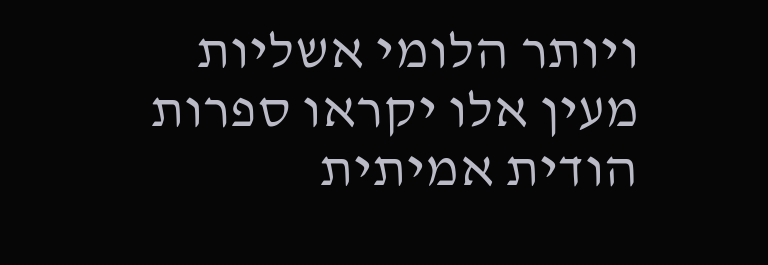ויותר הלומי אשליות מעין אלו יקראו ספרות הודית אמיתית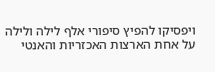ויפסיקו להפיץ סיפורי אלף לילה ולילה על אחת הארצות האכזריות והאנטי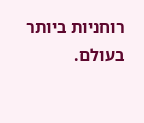רוחניות ביותר בעולם.